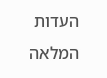העדות המלאה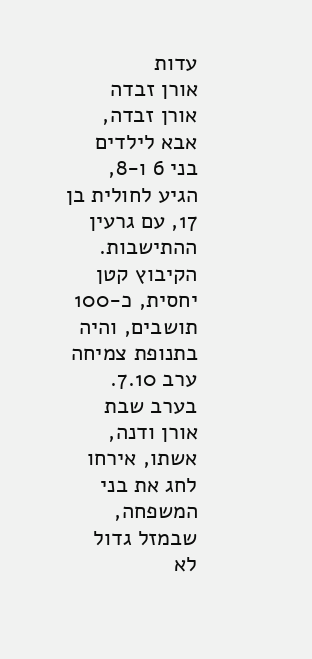עדות
אורן זבדה
אורן זבדה, אבא לילדים בני 6 ו-8, הגיע לחולית בן 17, עם גרעין ההתישבות. הקיבוץ קטן יחסית, כ-100 תושבים, והיה בתנופת צמיחה ערב 7.10. בערב שבת אורן ודנה, אשתו, אירחו לחג את בני המשפחה, שבמזל גדול לא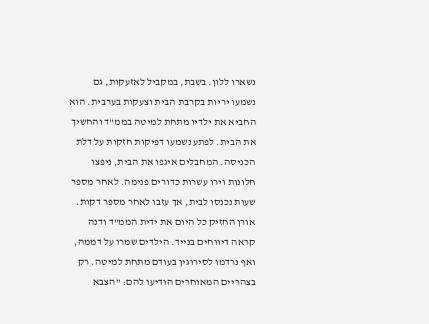נשארו ללון. בשבת, במקביל לאזעקות, גם נשמעו יריות בקרבת הבית וצעקות בערבית. הוא החביא את ילדיו מתחת למיטה בממ"ד והחשיך את הבית. לפתע נשמעו דפיקות חזקות על דלת הכניסה. המחבלים איגפו את הבית, ניפצו חלונות וירו עשרות כדורים פנימה. לאחר מספר שעות נכנסו לבית, אך עזבו לאחר מספר דקות. אורן החזיק כל היום את ידית הממ"ד ודנה קראה דיווחים בנייד. הילדים שמרו על דממה, ואף נרדמו לסירוגין בעודם מתחת למיטה. רק בצהריים המאוחרים הודיעו להם: "הצבא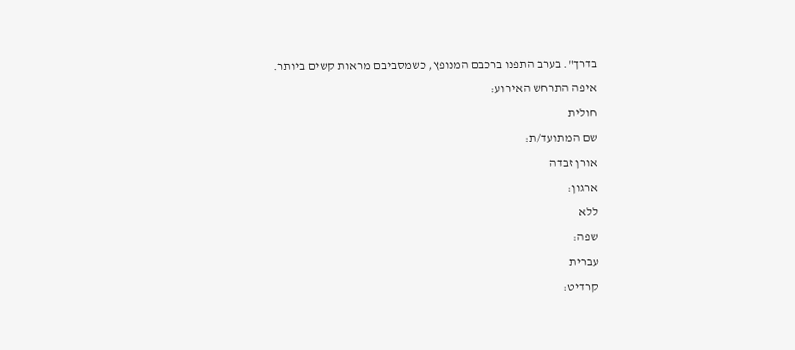בדרך". בערב התפנו ברכבם המנופץ, כשמסביבם מראות קשים ביותר.
איפה התרחש האירוע:
חולית
שם המתועד/ת:
אורן זבדה
ארגון:
ללא
שפה:
עברית
קרדיט: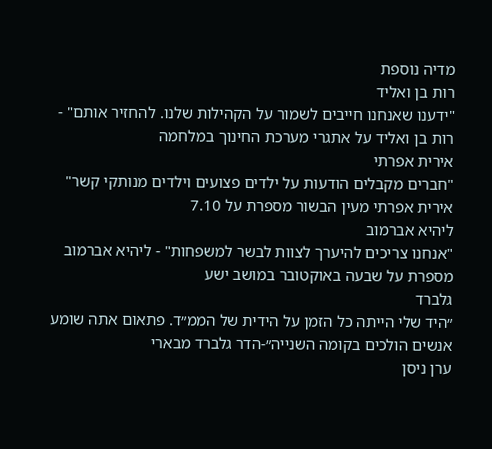מדיה נוספת
רות בן ואליד
"ידענו שאנחנו חייבים לשמור על הקהילות שלנו. להחזיר אותם" - רות בן ואליד על אתגרי מערכת החינוך במלחמה
אירית אפרתי
"חברים מקבלים הודעות על ילדים פצועים וילדים מנותקי קשר" אירית אפרתי מעין הבשור מספרת על 7.10
ליהיא אברמוב
"אנחנו צריכים להיערך לצוות לבשר למשפחות" - ליהיא אברמוב מספרת על שבעה באוקטובר במושב ישע
גלברד
״היד שלי הייתה כל הזמן על הידית של הממ״ד. פתאום אתה שומע אנשים הולכים בקומה השנייה״-הדר גלברד מבארי
ערן ניסן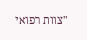"צוות רפואי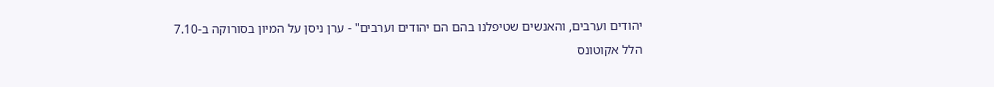יהודים וערבים, והאנשים שטיפלנו בהם הם יהודים וערבים" - ערן ניסן על המיון בסורוקה ב-7.10
הלל אקוטונס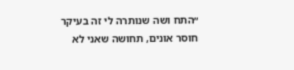״התח ושה שנותרה לי זה בעיקר חוסר אונים, תחושה שאני לא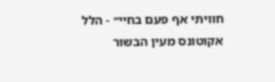חוויתי אף פעם בחיי״ - הלל אקוטונס מעין הבשור